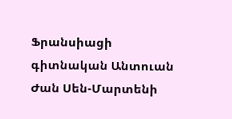Ֆրանսիացի գիտնական Անտուան Ժան Սեն-Մարտենի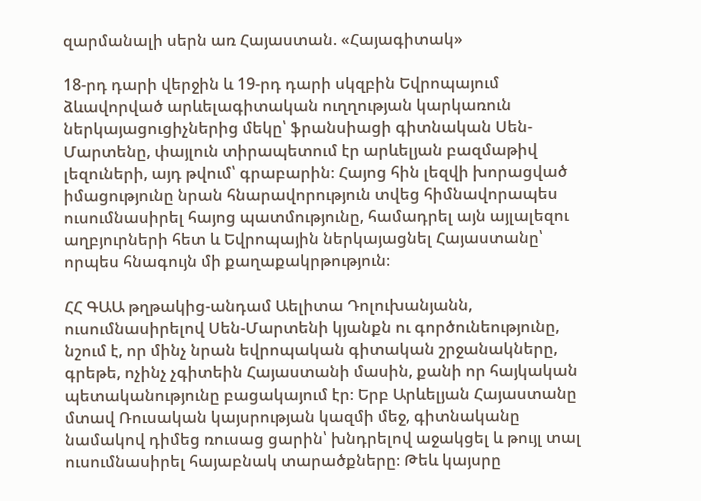զարմանալի սերն առ Հայաստան. «Հայագիտակ»

18-րդ դարի վերջին և 19-րդ դարի սկզբին Եվրոպայում ձևավորված արևելագիտական ուղղության կարկառուն ներկայացուցիչներից մեկը՝ ֆրանսիացի գիտնական Սեն-Մարտենը, փայլուն տիրապետում էր արևելյան բազմաթիվ լեզուների, այդ թվում՝ գրաբարին։ Հայոց հին լեզվի խորացված իմացությունը նրան հնարավորություն տվեց հիմնավորապես ուսումնասիրել հայոց պատմությունը, համադրել այն այլալեզու աղբյուրների հետ և Եվրոպային ներկայացնել Հայաստանը՝ որպես հնագույն մի քաղաքակրթություն։

ՀՀ ԳԱԱ թղթակից-անդամ Աելիտա Դոլուխանյանն, ուսումնասիրելով Սեն-Մարտենի կյանքն ու գործունեությունը, նշում է, որ մինչ նրան եվրոպական գիտական շրջանակները, գրեթե, ոչինչ չգիտեին Հայաստանի մասին, քանի որ հայկական պետականությունը բացակայում էր։ Երբ Արևելյան Հայաստանը մտավ Ռուսական կայսրության կազմի մեջ, գիտնականը նամակով դիմեց ռուսաց ցարին՝ խնդրելով աջակցել և թույլ տալ ուսումնասիրել հայաբնակ տարածքները։ Թեև կայսրը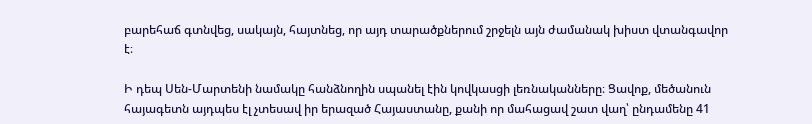բարեհաճ գտնվեց, սակայն, հայտնեց, որ այդ տարածքներում շրջելն այն ժամանակ խիստ վտանգավոր է։

Ի դեպ Սեն-Մարտենի նամակը հանձնողին սպանել էին կովկասցի լեռնականները։ Ցավոք, մեծանուն հայագետն այդպես էլ չտեսավ իր երազած Հայաստանը, քանի որ մահացավ շատ վաղ՝ ընդամենը 41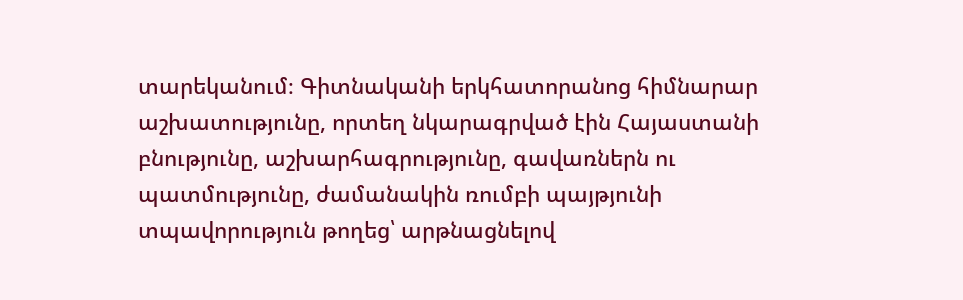տարեկանում։ Գիտնականի երկհատորանոց հիմնարար աշխատությունը, որտեղ նկարագրված էին Հայաստանի բնությունը, աշխարհագրությունը, գավառներն ու պատմությունը, ժամանակին ռումբի պայթյունի տպավորություն թողեց՝ արթնացնելով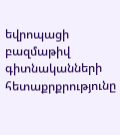եվրոպացի բազմաթիվ գիտնականների հետաքրքրությունը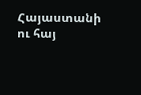Հայաստանի ու հայ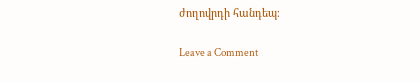ժողովրդի հանդեպ։

Leave a Comment